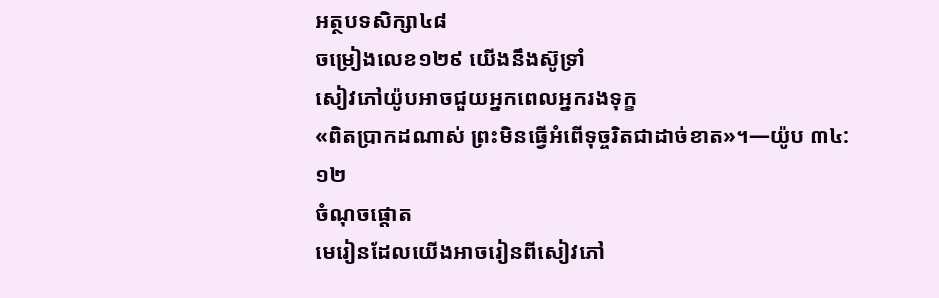អត្ថបទសិក្សា៤៨
ចម្រៀងលេខ១២៩ យើងនឹងស៊ូទ្រាំ
សៀវភៅយ៉ូបអាចជួយអ្នកពេលអ្នករងទុក្ខ
«ពិតប្រាកដណាស់ ព្រះមិនធ្វើអំពើទុច្ចរិតជាដាច់ខាត»។—យ៉ូប ៣៤:១២
ចំណុចផ្ដោត
មេរៀនដែលយើងអាចរៀនពីសៀវភៅ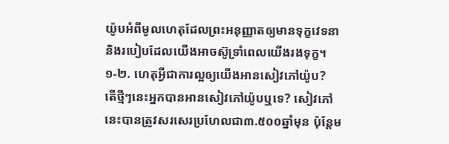យ៉ូបអំពីមូលហេតុដែលព្រះអនុញ្ញាតឲ្យមានទុក្ខវេទនា និងរបៀបដែលយើងអាចស៊ូទ្រាំពេលយើងរងទុក្ខ។
១-២. ហេតុអ្វីជាការល្អឲ្យយើងអានសៀវភៅយ៉ូប?
តើថ្មីៗនេះអ្នកបានអានសៀវភៅយ៉ូបឬទេ? សៀវភៅនេះបានត្រូវសរសេរប្រហែលជា៣.៥០០ឆ្នាំមុន ប៉ុន្តែម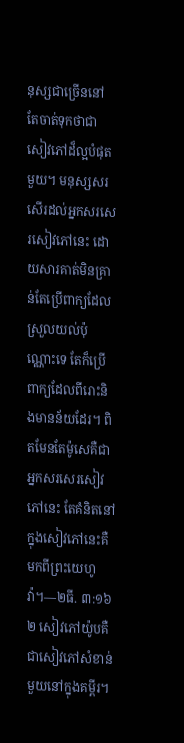នុស្សជាច្រើននៅតែចាត់ទុកថាជាសៀវភៅដ៏ល្អបំផុតមួយ។ មនុស្សសរសើរដល់អ្នកសរសេរសៀវភៅនេះ ដោយសារគាត់មិនគ្រាន់តែប្រើពាក្យដែលស្រួលយល់ប៉ុណ្ណោះទេ តែក៏ប្រើពាក្យដែលពីរោះនិងមានន័យដែរ។ ពិតមែនតែម៉ូសេគឺជាអ្នកសរសេរសៀវភៅនេះ តែគំនិតនៅក្នុងសៀវភៅនេះគឺមកពីព្រះយេហូវ៉ា។—២ធី. ៣:១៦
២ សៀវភៅយ៉ូបគឺជាសៀវភៅសំខាន់មួយនៅក្នុងគម្ពីរ។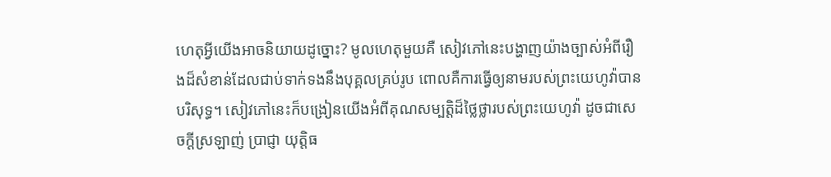ហេតុអ្វីយើងអាចនិយាយដូច្នោះ? មូលហេតុមួយគឺ សៀវភៅនេះបង្ហាញយ៉ាងច្បាស់អំពីរឿងដ៏សំខាន់ដែលជាប់ទាក់ទងនឹងបុគ្គលគ្រប់រូប ពោលគឺការធ្វើឲ្យនាមរបស់ព្រះយេហូវ៉ាបានបរិសុទ្ធ។ សៀវភៅនេះក៏បង្រៀនយើងអំពីគុណសម្បត្តិដ៏ថ្លៃថ្លារបស់ព្រះយេហូវ៉ា ដូចជាសេចក្ដីស្រឡាញ់ ប្រាជ្ញា យុត្តិធ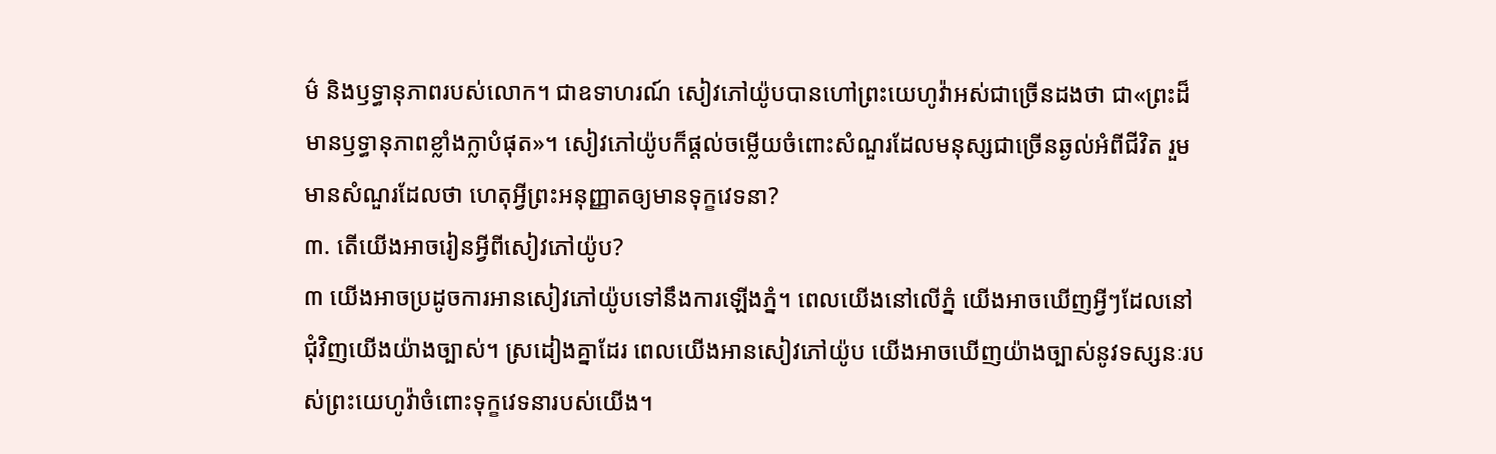ម៌ និងឫទ្ធានុភាពរបស់លោក។ ជាឧទាហរណ៍ សៀវភៅយ៉ូបបានហៅព្រះយេហូវ៉ាអស់ជាច្រើនដងថា ជា«ព្រះដ៏មានឫទ្ធានុភាពខ្លាំងក្លាបំផុត»។ សៀវភៅយ៉ូបក៏ផ្ដល់ចម្លើយចំពោះសំណួរដែលមនុស្សជាច្រើនឆ្ងល់អំពីជីវិត រួមមានសំណួរដែលថា ហេតុអ្វីព្រះអនុញ្ញាតឲ្យមានទុក្ខវេទនា?
៣. តើយើងអាចរៀនអ្វីពីសៀវភៅយ៉ូប?
៣ យើងអាចប្រដូចការអានសៀវភៅយ៉ូបទៅនឹងការឡើងភ្នំ។ ពេលយើងនៅលើភ្នំ យើងអាចឃើញអ្វីៗដែលនៅជុំវិញយើងយ៉ាងច្បាស់។ ស្រដៀងគ្នាដែរ ពេលយើងអានសៀវភៅយ៉ូប យើងអាចឃើញយ៉ាងច្បាស់នូវទស្សនៈរបស់ព្រះយេហូវ៉ាចំពោះទុក្ខវេទនារបស់យើង។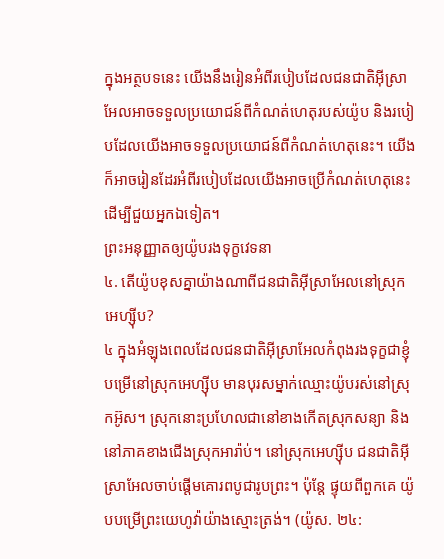ក្នុងអត្ថបទនេះ យើងនឹងរៀនអំពីរបៀបដែលជនជាតិអ៊ីស្រាអែលអាចទទួលប្រយោជន៍ពីកំណត់ហេតុរបស់យ៉ូប និងរបៀបដែលយើងអាចទទួលប្រយោជន៍ពីកំណត់ហេតុនេះ។ យើងក៏អាចរៀនដែរអំពីរបៀបដែលយើងអាចប្រើកំណត់ហេតុនេះដើម្បីជួយអ្នកឯទៀត។
ព្រះអនុញ្ញាតឲ្យយ៉ូបរងទុក្ខវេទនា
៤. តើយ៉ូបខុសគ្នាយ៉ាងណាពីជនជាតិអ៊ីស្រាអែលនៅស្រុកអេហ្ស៊ីប?
៤ ក្នុងអំឡុងពេលដែលជនជាតិអ៊ីស្រាអែលកំពុងរងទុក្ខជាខ្ញុំបម្រើនៅស្រុកអេហ្ស៊ីប មានបុរសម្នាក់ឈ្មោះយ៉ូបរស់នៅស្រុកអ៊ូស។ ស្រុកនោះប្រហែលជានៅខាងកើតស្រុកសន្យា និងនៅភាគខាងជើងស្រុកអារ៉ាប់។ នៅស្រុកអេហ្ស៊ីប ជនជាតិអ៊ីស្រាអែលចាប់ផ្ដើមគោរពបូជារូបព្រះ។ ប៉ុន្តែ ផ្ទុយពីពួកគេ យ៉ូបបម្រើព្រះយេហូវ៉ាយ៉ាងស្មោះត្រង់។ (យ៉ូស. ២៤: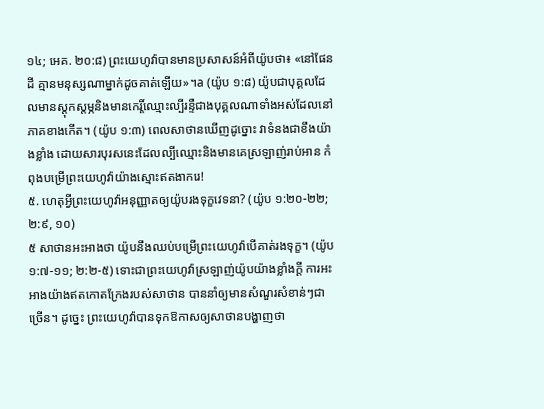១៤; អេគ. ២០:៨) ព្រះយេហូវ៉ាបានមានប្រសាសន៍អំពីយ៉ូបថា៖ «នៅផែនដី គ្មានមនុស្សណាម្នាក់ដូចគាត់ឡើយ»។a (យ៉ូប ១:៨) យ៉ូបជាបុគ្គលដែលមានស្ដុកស្ដម្ភនិងមានកេរ្តិ៍ឈ្មោះល្បីរន្ទឺជាងបុគ្គលណាទាំងអស់ដែលនៅភាគខាងកើត។ (យ៉ូប ១:៣) ពេលសាថានឃើញដូច្នោះ វាទំនងជាខឹងយ៉ាងខ្លាំង ដោយសារបុរសនេះដែលល្បីឈ្មោះនិងមានគេស្រឡាញ់រាប់អាន កំពុងបម្រើព្រះយេហូវ៉ាយ៉ាងស្មោះឥតងាករេ!
៥. ហេតុអ្វីព្រះយេហូវ៉ាអនុញ្ញាតឲ្យយ៉ូបរងទុក្ខវេទនា? (យ៉ូប ១:២០-២២; ២:៩, ១០)
៥ សាថានអះអាងថា យ៉ូបនឹងឈប់បម្រើព្រះយេហូវ៉ាបើគាត់រងទុក្ខ។ (យ៉ូប ១:៧-១១; ២:២-៥) ទោះជាព្រះយេហូវ៉ាស្រឡាញ់យ៉ូបយ៉ាងខ្លាំងក្ដី ការអះអាងយ៉ាងឥតកោតក្រែងរបស់សាថាន បាននាំឲ្យមានសំណួរសំខាន់ៗជាច្រើន។ ដូច្នេះ ព្រះយេហូវ៉ាបានទុកឱកាសឲ្យសាថានបង្ហាញថា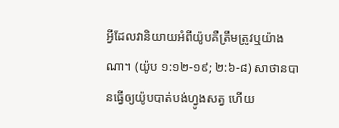អ្វីដែលវានិយាយអំពីយ៉ូបគឺត្រឹមត្រូវឬយ៉ាងណា។ (យ៉ូប ១:១២-១៩; ២:៦-៨) សាថានបានធ្វើឲ្យយ៉ូបបាត់បង់ហ្វូងសត្វ ហើយ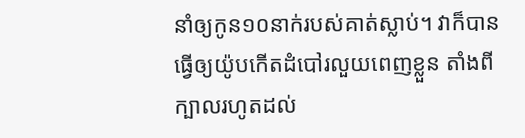នាំឲ្យកូន១០នាក់របស់គាត់ស្លាប់។ វាក៏បានធ្វើឲ្យយ៉ូបកើតដំបៅរលួយពេញខ្លួន តាំងពីក្បាលរហូតដល់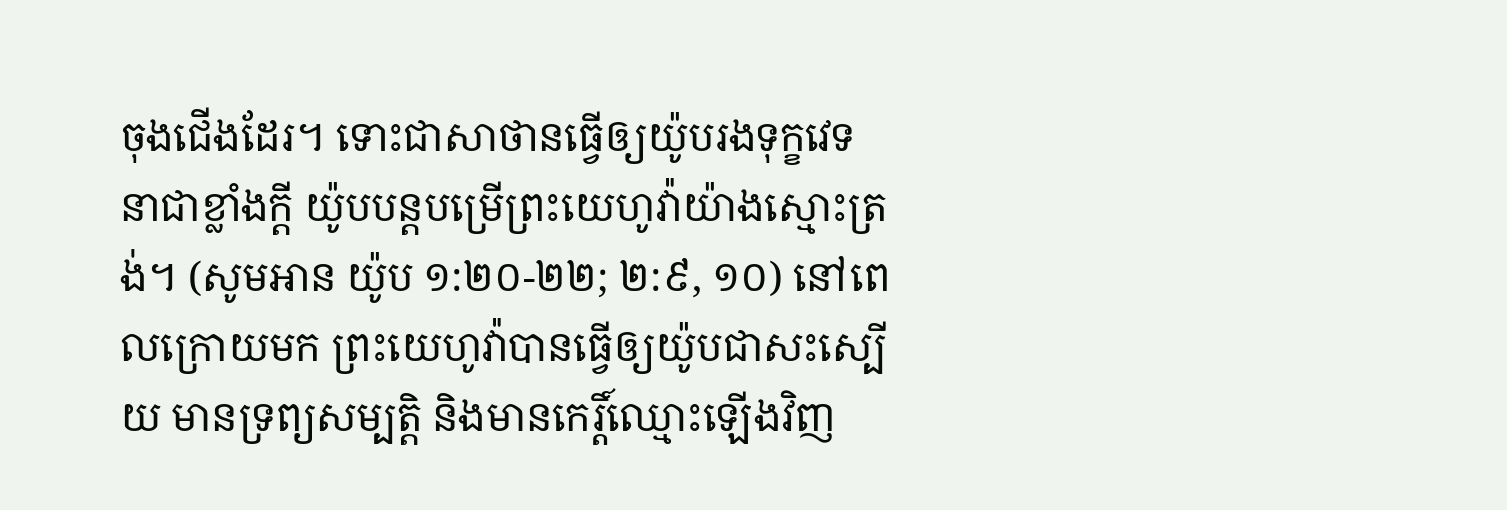ចុងជើងដែរ។ ទោះជាសាថានធ្វើឲ្យយ៉ូបរងទុក្ខវេទនាជាខ្លាំងក្ដី យ៉ូបបន្តបម្រើព្រះយេហូវ៉ាយ៉ាងស្មោះត្រង់។ (សូមអាន យ៉ូប ១:២០-២២; ២:៩, ១០) នៅពេលក្រោយមក ព្រះយេហូវ៉ាបានធ្វើឲ្យយ៉ូបជាសះស្បើយ មានទ្រព្យសម្បត្តិ និងមានកេរ្តិ៍ឈ្មោះឡើងវិញ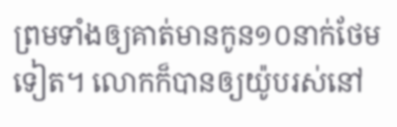ព្រមទាំងឲ្យគាត់មានកូន១០នាក់ថែមទៀត។ លោកក៏បានឲ្យយ៉ូបរស់នៅ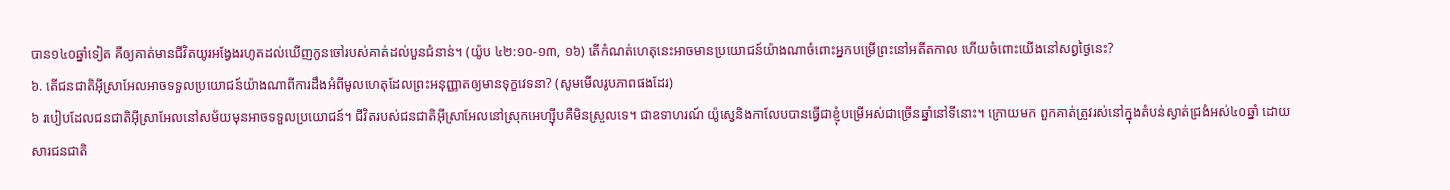បាន១៤០ឆ្នាំទៀត គឺឲ្យគាត់មានជីវិតយូរអង្វែងរហូតដល់ឃើញកូនចៅរបស់គាត់ដល់បួនជំនាន់។ (យ៉ូប ៤២:១០-១៣, ១៦) តើកំណត់ហេតុនេះអាចមានប្រយោជន៍យ៉ាងណាចំពោះអ្នកបម្រើព្រះនៅអតីតកាល ហើយចំពោះយើងនៅសព្វថ្ងៃនេះ?
៦. តើជនជាតិអ៊ីស្រាអែលអាចទទួលប្រយោជន៍យ៉ាងណាពីការដឹងអំពីមូលហេតុដែលព្រះអនុញ្ញាតឲ្យមានទុក្ខវេទនា? (សូមមើលរូបភាពផងដែរ)
៦ របៀបដែលជនជាតិអ៊ីស្រាអែលនៅសម័យមុនអាចទទួលប្រយោជន៍។ ជីវិតរបស់ជនជាតិអ៊ីស្រាអែលនៅស្រុកអេហ្ស៊ីបគឺមិនស្រួលទេ។ ជាឧទាហរណ៍ យ៉ូស្វេនិងកាលែបបានធ្វើជាខ្ញុំបម្រើអស់ជាច្រើនឆ្នាំនៅទីនោះ។ ក្រោយមក ពួកគាត់ត្រូវរស់នៅក្នុងតំបន់ស្ងាត់ជ្រងំអស់៤០ឆ្នាំ ដោយសារជនជាតិ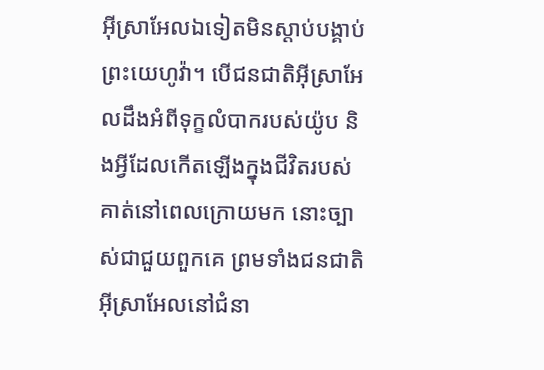អ៊ីស្រាអែលឯទៀតមិនស្ដាប់បង្គាប់ព្រះយេហូវ៉ា។ បើជនជាតិអ៊ីស្រាអែលដឹងអំពីទុក្ខលំបាករបស់យ៉ូប និងអ្វីដែលកើតឡើងក្នុងជីវិតរបស់គាត់នៅពេលក្រោយមក នោះច្បាស់ជាជួយពួកគេ ព្រមទាំងជនជាតិអ៊ីស្រាអែលនៅជំនា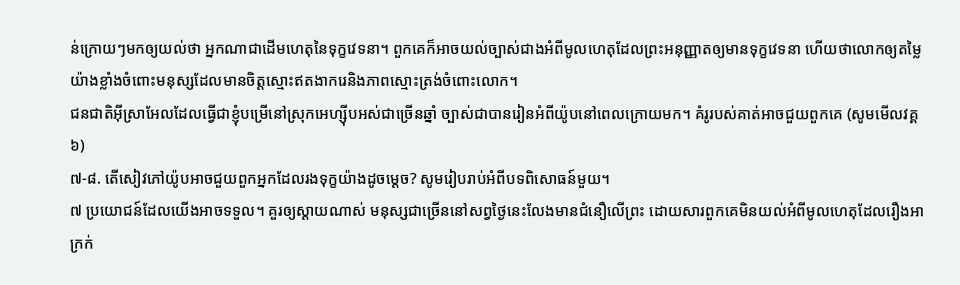ន់ក្រោយៗមកឲ្យយល់ថា អ្នកណាជាដើមហេតុនៃទុក្ខវេទនា។ ពួកគេក៏អាចយល់ច្បាស់ជាងអំពីមូលហេតុដែលព្រះអនុញ្ញាតឲ្យមានទុក្ខវេទនា ហើយថាលោកឲ្យតម្លៃយ៉ាងខ្លាំងចំពោះមនុស្សដែលមានចិត្តស្មោះឥតងាករេនិងភាពស្មោះត្រង់ចំពោះលោក។
ជនជាតិអ៊ីស្រាអែលដែលធ្វើជាខ្ញុំបម្រើនៅស្រុកអេហ្ស៊ីបអស់ជាច្រើនឆ្នាំ ច្បាស់ជាបានរៀនអំពីយ៉ូបនៅពេលក្រោយមក។ គំរូរបស់គាត់អាចជួយពួកគេ (សូមមើលវគ្គ៦)
៧-៨. តើសៀវភៅយ៉ូបអាចជួយពួកអ្នកដែលរងទុក្ខយ៉ាងដូចម្ដេច? សូមរៀបរាប់អំពីបទពិសោធន៍មួយ។
៧ ប្រយោជន៍ដែលយើងអាចទទួល។ គួរឲ្យស្ដាយណាស់ មនុស្សជាច្រើននៅសព្វថ្ងៃនេះលែងមានជំនឿលើព្រះ ដោយសារពួកគេមិនយល់អំពីមូលហេតុដែលរឿងអាក្រក់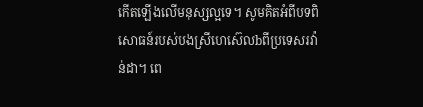កើតឡើងលើមនុស្សល្អទេ។ សូមគិតអំពីបទពិសោធន៍របស់បងស្រីហេស៊េលbពីប្រទេសរវ៉ាន់ដា។ ពេ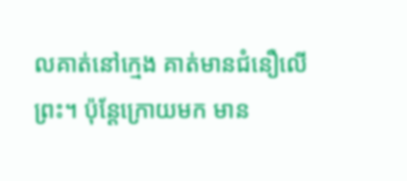លគាត់នៅក្មេង គាត់មានជំនឿលើព្រះ។ ប៉ុន្តែក្រោយមក មាន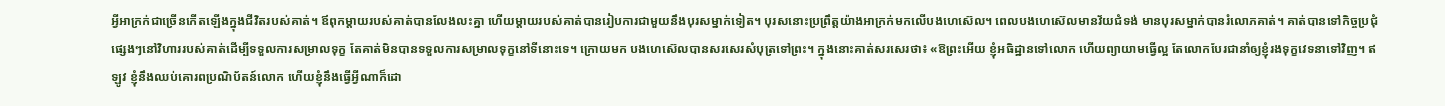អ្វីអាក្រក់ជាច្រើនកើតឡើងក្នុងជីវិតរបស់គាត់។ ឪពុកម្ដាយរបស់គាត់បានលែងលះគ្នា ហើយម្ដាយរបស់គាត់បានរៀបការជាមួយនឹងបុរសម្នាក់ទៀត។ បុរសនោះប្រព្រឹត្តយ៉ាងអាក្រក់មកលើបងហេស៊េល។ ពេលបងហេស៊េលមានវ័យជំទង់ មានបុរសម្នាក់បានរំលោភគាត់។ គាត់បានទៅកិច្ចប្រជុំផ្សេងៗនៅវិហាររបស់គាត់ដើម្បីទទួលការសម្រាលទុក្ខ តែគាត់មិនបានទទួលការសម្រាលទុក្ខនៅទីនោះទេ។ ក្រោយមក បងហេស៊េលបានសរសេរសំបុត្រទៅព្រះ។ ក្នុងនោះគាត់សរសេរថា៖ «ឱព្រះអើយ ខ្ញុំអធិដ្ឋានទៅលោក ហើយព្យាយាមធ្វើល្អ តែលោកបែរជានាំឲ្យខ្ញុំរងទុក្ខវេទនាទៅវិញ។ ឥឡូវ ខ្ញុំនឹងឈប់គោរពប្រណិប័តន៍លោក ហើយខ្ញុំនឹងធ្វើអ្វីណាក៏ដោ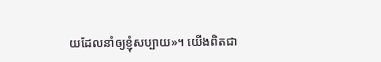យដែលនាំឲ្យខ្ញុំសប្បាយ»។ យើងពិតជា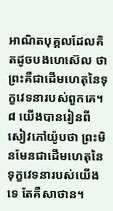អាណិតបុគ្គលដែលគិតដូចបងហេស៊េល ថាព្រះគឺជាដើមហេតុនៃទុក្ខវេទនារបស់ពួកគេ។
៨ យើងបានរៀនពីសៀវភៅយ៉ូបថា ព្រះមិនមែនជាដើមហេតុនៃទុក្ខវេទនារបស់យើងទេ តែគឺសាថាន។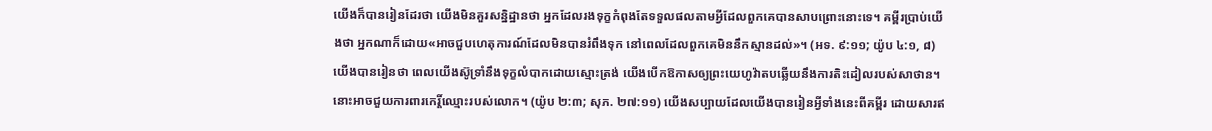យើងក៏បានរៀនដែរថា យើងមិនគួរសន្និដ្ឋានថា អ្នកដែលរងទុក្ខកំពុងតែទទួលផលតាមអ្វីដែលពួកគេបានសាបព្រោះនោះទេ។ គម្ពីរប្រាប់យើងថា អ្នកណាក៏ដោយ«អាចជួបហេតុការណ៍ដែលមិនបានរំពឹងទុក នៅពេលដែលពួកគេមិននឹកស្មានដល់»។ (អទ. ៩:១១; យ៉ូប ៤:១, ៨) យើងបានរៀនថា ពេលយើងស៊ូទ្រាំនឹងទុក្ខលំបាកដោយស្មោះត្រង់ យើងបើកឱកាសឲ្យព្រះយេហូវ៉ាតបឆ្លើយនឹងការតិះដៀលរបស់សាថាន។ នោះអាចជួយការពារកេរ្តិ៍ឈ្មោះរបស់លោក។ (យ៉ូប ២:៣; សុភ. ២៧:១១) យើងសប្បាយដែលយើងបានរៀនអ្វីទាំងនេះពីគម្ពីរ ដោយសារឥ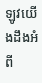ឡូវយើងដឹងអំពី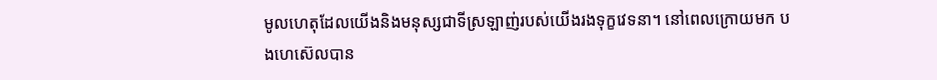មូលហេតុដែលយើងនិងមនុស្សជាទីស្រឡាញ់របស់យើងរងទុក្ខវេទនា។ នៅពេលក្រោយមក បងហេស៊េលបាន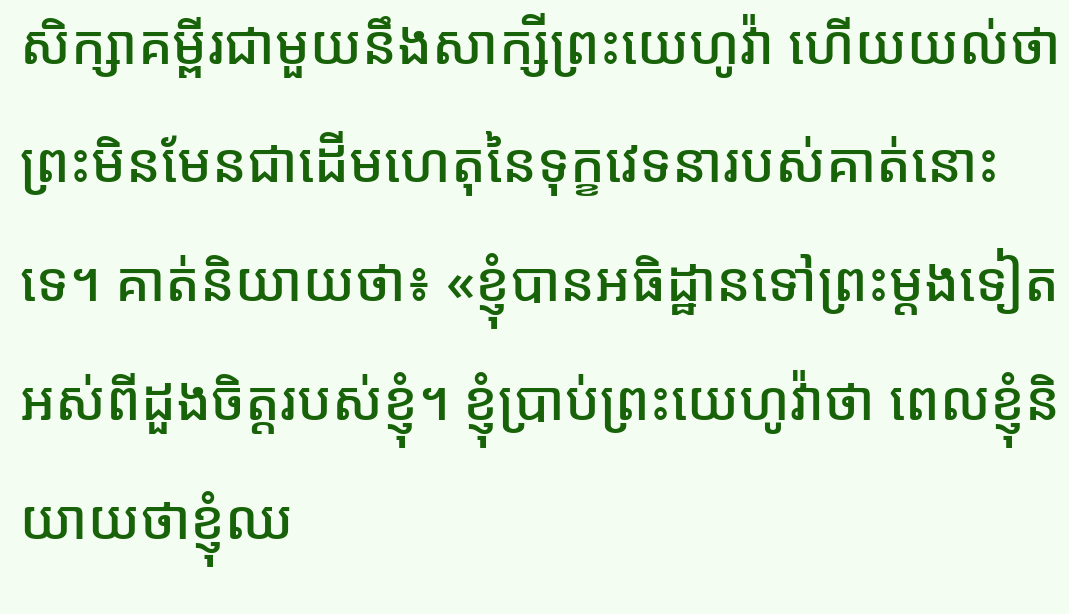សិក្សាគម្ពីរជាមួយនឹងសាក្សីព្រះយេហូវ៉ា ហើយយល់ថាព្រះមិនមែនជាដើមហេតុនៃទុក្ខវេទនារបស់គាត់នោះទេ។ គាត់និយាយថា៖ «ខ្ញុំបានអធិដ្ឋានទៅព្រះម្ដងទៀតអស់ពីដួងចិត្តរបស់ខ្ញុំ។ ខ្ញុំប្រាប់ព្រះយេហូវ៉ាថា ពេលខ្ញុំនិយាយថាខ្ញុំឈ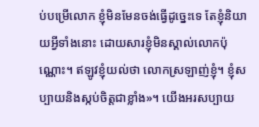ប់បម្រើលោក ខ្ញុំមិនមែនចង់ធ្វើដូច្នេះទេ តែខ្ញុំនិយាយអ្វីទាំងនោះ ដោយសារខ្ញុំមិនស្គាល់លោកប៉ុណ្ណោះ។ ឥឡូវខ្ញុំយល់ថា លោកស្រឡាញ់ខ្ញុំ។ ខ្ញុំសប្បាយនិងស្កប់ចិត្តជាខ្លាំង»។ យើងអរសប្បាយ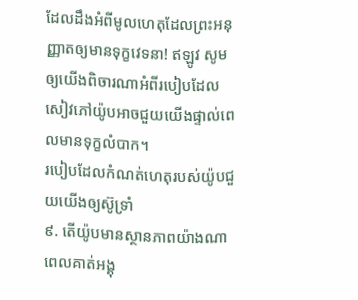ដែលដឹងអំពីមូលហេតុដែលព្រះអនុញ្ញាតឲ្យមានទុក្ខវេទនា! ឥឡូវ សូមឲ្យយើងពិចារណាអំពីរបៀបដែលសៀវភៅយ៉ូបអាចជួយយើងផ្ទាល់ពេលមានទុក្ខលំបាក។
របៀបដែលកំណត់ហេតុរបស់យ៉ូបជួយយើងឲ្យស៊ូទ្រាំ
៩. តើយ៉ូបមានស្ថានភាពយ៉ាងណាពេលគាត់អង្គុ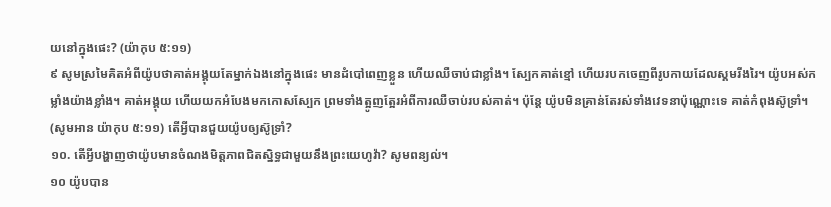យនៅក្នុងផេះ? (យ៉ាកុប ៥:១១)
៩ សូមស្រមៃគិតអំពីយ៉ូបថាគាត់អង្គុយតែម្នាក់ឯងនៅក្នុងផេះ មានដំបៅពេញខ្លួន ហើយឈឺចាប់ជាខ្លាំង។ ស្បែកគាត់ខ្មៅ ហើយរបកចេញពីរូបកាយដែលស្គមរីងរៃ។ យ៉ូបអស់កម្លាំងយ៉ាងខ្លាំង។ គាត់អង្គុយ ហើយយកអំបែងមកកោសស្បែក ព្រមទាំងត្អូញត្អែរអំពីការឈឺចាប់របស់គាត់។ ប៉ុន្តែ យ៉ូបមិនគ្រាន់តែរស់ទាំងវេទនាប៉ុណ្ណោះទេ គាត់កំពុងស៊ូទ្រាំ។ (សូមអាន យ៉ាកុប ៥:១១) តើអ្វីបានជួយយ៉ូបឲ្យស៊ូទ្រាំ?
១០. តើអ្វីបង្ហាញថាយ៉ូបមានចំណងមិត្តភាពជិតស្និទ្ធជាមួយនឹងព្រះយេហូវ៉ា? សូមពន្យល់។
១០ យ៉ូបបាន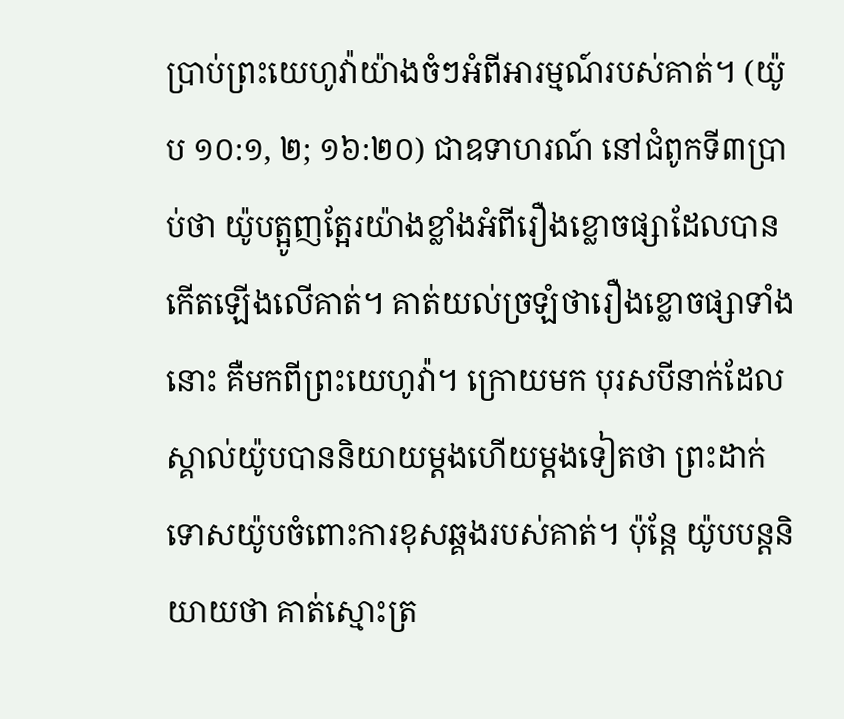ប្រាប់ព្រះយេហូវ៉ាយ៉ាងចំៗអំពីអារម្មណ៍របស់គាត់។ (យ៉ូប ១០:១, ២; ១៦:២០) ជាឧទាហរណ៍ នៅជំពូកទី៣ប្រាប់ថា យ៉ូបត្អូញត្អែរយ៉ាងខ្លាំងអំពីរឿងខ្លោចផ្សាដែលបានកើតឡើងលើគាត់។ គាត់យល់ច្រឡំថារឿងខ្លោចផ្សាទាំងនោះ គឺមកពីព្រះយេហូវ៉ា។ ក្រោយមក បុរសបីនាក់ដែលស្គាល់យ៉ូបបាននិយាយម្ដងហើយម្ដងទៀតថា ព្រះដាក់ទោសយ៉ូបចំពោះការខុសឆ្គងរបស់គាត់។ ប៉ុន្តែ យ៉ូបបន្តនិយាយថា គាត់ស្មោះត្រ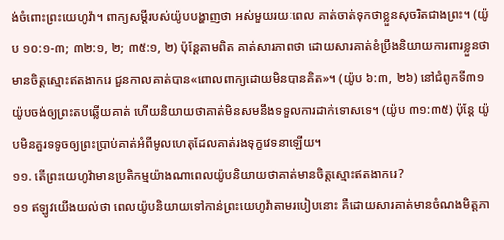ង់ចំពោះព្រះយេហូវ៉ា។ ពាក្យសម្ដីរបស់យ៉ូបបង្ហាញថា អស់មួយរយៈពេល គាត់ចាត់ទុកថាខ្លួនសុចរិតជាងព្រះ។ (យ៉ូប ១០:១-៣; ៣២:១, ២; ៣៥:១, ២) ប៉ុន្តែតាមពិត គាត់សារភាពថា ដោយសារគាត់ខំប្រឹងនិយាយការពារខ្លួនថាមានចិត្តស្មោះឥតងាករេ ជួនកាលគាត់បាន«ពោលពាក្យដោយមិនបានគិត»។ (យ៉ូប ៦:៣, ២៦) នៅជំពូកទី៣១ យ៉ូបចង់ឲ្យព្រះតបឆ្លើយគាត់ ហើយនិយាយថាគាត់មិនសមនឹងទទួលការដាក់ទោសទេ។ (យ៉ូប ៣១:៣៥) ប៉ុន្តែ យ៉ូបមិនគួរទទូចឲ្យព្រះប្រាប់គាត់អំពីមូលហេតុដែលគាត់រងទុក្ខវេទនាឡើយ។
១១. តើព្រះយេហូវ៉ាមានប្រតិកម្មយ៉ាងណាពេលយ៉ូបនិយាយថាគាត់មានចិត្តស្មោះឥតងាករេ?
១១ ឥឡូវយើងយល់ថា ពេលយ៉ូបនិយាយទៅកាន់ព្រះយេហូវ៉ាតាមរបៀបនោះ គឺដោយសារគាត់មានចំណងមិត្តភា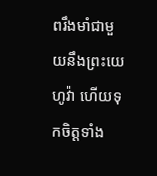ពរឹងមាំជាមួយនឹងព្រះយេហូវ៉ា ហើយទុកចិត្តទាំង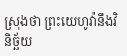ស្រុងថា ព្រះយេហូវ៉ានឹងវិនិច្ឆ័យ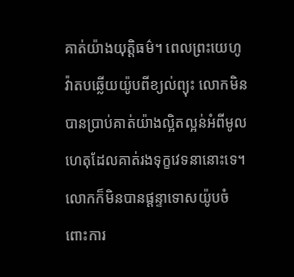គាត់យ៉ាងយុត្តិធម៌។ ពេលព្រះយេហូវ៉ាតបឆ្លើយយ៉ូបពីខ្យល់ព្យុះ លោកមិនបានប្រាប់គាត់យ៉ាងល្អិតល្អន់អំពីមូលហេតុដែលគាត់រងទុក្ខវេទនានោះទេ។ លោកក៏មិនបានផ្ដន្ទាទោសយ៉ូបចំពោះការ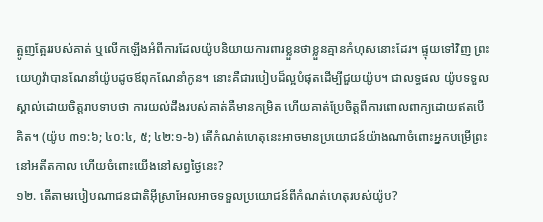ត្អូញត្អែររបស់គាត់ ឬលើកឡើងអំពីការដែលយ៉ូបនិយាយការពារខ្លួនថាខ្លួនគ្មានកំហុសនោះដែរ។ ផ្ទុយទៅវិញ ព្រះយេហូវ៉ាបានណែនាំយ៉ូបដូចឪពុកណែនាំកូន។ នោះគឺជារបៀបដ៏ល្អបំផុតដើម្បីជួយយ៉ូប។ ជាលទ្ធផល យ៉ូបទទួលស្គាល់ដោយចិត្តរាបទាបថា ការយល់ដឹងរបស់គាត់គឺមានកម្រិត ហើយគាត់ប្រែចិត្តពីការពោលពាក្យដោយឥតបើគិត។ (យ៉ូប ៣១:៦; ៤០:៤, ៥; ៤២:១-៦) តើកំណត់ហេតុនេះអាចមានប្រយោជន៍យ៉ាងណាចំពោះអ្នកបម្រើព្រះនៅអតីតកាល ហើយចំពោះយើងនៅសព្វថ្ងៃនេះ?
១២. តើតាមរបៀបណាជនជាតិអ៊ីស្រាអែលអាចទទួលប្រយោជន៍ពីកំណត់ហេតុរបស់យ៉ូប?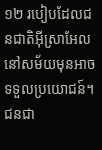១២ របៀបដែលជនជាតិអ៊ីស្រាអែលនៅសម័យមុនអាចទទួលប្រយោជន៍។ ជនជា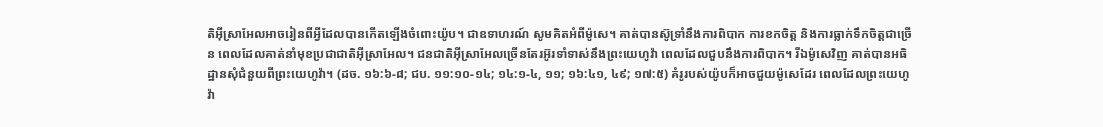តិអ៊ីស្រាអែលអាចរៀនពីអ្វីដែលបានកើតឡើងចំពោះយ៉ូប។ ជាឧទាហរណ៍ សូមគិតអំពីម៉ូសេ។ គាត់បានស៊ូទ្រាំនឹងការពិបាក ការខកចិត្ត និងការធ្លាក់ទឹកចិត្តជាច្រើន ពេលដែលគាត់នាំមុខប្រជាជាតិអ៊ីស្រាអែល។ ជនជាតិអ៊ីស្រាអែលច្រើនតែរអ៊ូរទាំទាស់នឹងព្រះយេហូវ៉ា ពេលដែលជួបនឹងការពិបាក។ រីឯម៉ូសេវិញ គាត់បានអធិដ្ឋានសុំជំនួយពីព្រះយេហូវ៉ា។ (ដច. ១៦:៦-៨; ជប. ១១:១០-១៤; ១៤:១-៤, ១១; ១៦:៤១, ៤៩; ១៧:៥) គំរូរបស់យ៉ូបក៏អាចជួយម៉ូសេដែរ ពេលដែលព្រះយេហូវ៉ា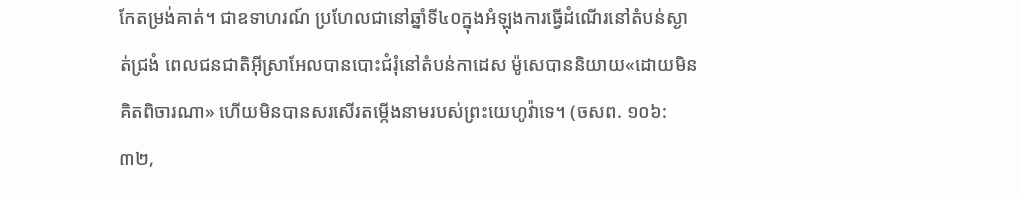កែតម្រង់គាត់។ ជាឧទាហរណ៍ ប្រហែលជានៅឆ្នាំទី៤០ក្នុងអំឡុងការធ្វើដំណើរនៅតំបន់ស្ងាត់ជ្រងំ ពេលជនជាតិអ៊ីស្រាអែលបានបោះជំរុំនៅតំបន់កាដេស ម៉ូសេបាននិយាយ«ដោយមិនគិតពិចារណា» ហើយមិនបានសរសើរតម្កើងនាមរបស់ព្រះយេហូវ៉ាទេ។ (ចសព. ១០៦:៣២,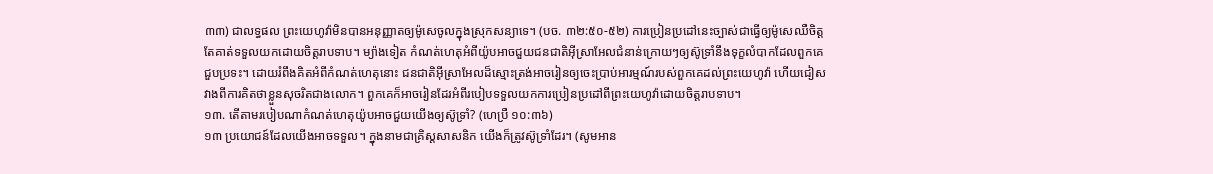៣៣) ជាលទ្ធផល ព្រះយេហូវ៉ាមិនបានអនុញ្ញាតឲ្យម៉ូសេចូលក្នុងស្រុកសន្យាទេ។ (បច. ៣២:៥០-៥២) ការប្រៀនប្រដៅនេះច្បាស់ជាធ្វើឲ្យម៉ូសេឈឺចិត្ត តែគាត់ទទួលយកដោយចិត្តរាបទាប។ ម្យ៉ាងទៀត កំណត់ហេតុអំពីយ៉ូបអាចជួយជនជាតិអ៊ីស្រាអែលជំនាន់ក្រោយៗឲ្យស៊ូទ្រាំនឹងទុក្ខលំបាកដែលពួកគេជួបប្រទះ។ ដោយរំពឹងគិតអំពីកំណត់ហេតុនោះ ជនជាតិអ៊ីស្រាអែលដ៏ស្មោះត្រង់អាចរៀនឲ្យចេះប្រាប់អារម្មណ៍របស់ពួកគេដល់ព្រះយេហូវ៉ា ហើយជៀសវាងពីការគិតថាខ្លួនសុចរិតជាងលោក។ ពួកគេក៏អាចរៀនដែរអំពីរបៀបទទួលយកការប្រៀនប្រដៅពីព្រះយេហូវ៉ាដោយចិត្តរាបទាប។
១៣. តើតាមរបៀបណាកំណត់ហេតុយ៉ូបអាចជួយយើងឲ្យស៊ូទ្រាំ? (ហេប្រឺ ១០:៣៦)
១៣ ប្រយោជន៍ដែលយើងអាចទទួល។ ក្នុងនាមជាគ្រិស្តសាសនិក យើងក៏ត្រូវស៊ូទ្រាំដែរ។ (សូមអាន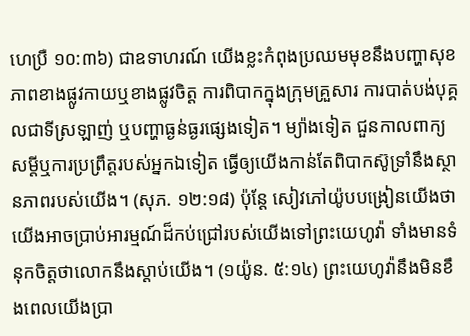ហេប្រឺ ១០:៣៦) ជាឧទាហរណ៍ យើងខ្លះកំពុងប្រឈមមុខនឹងបញ្ហាសុខភាពខាងផ្លូវកាយឬខាងផ្លូវចិត្ត ការពិបាកក្នុងក្រុមគ្រួសារ ការបាត់បង់បុគ្គលជាទីស្រឡាញ់ ឬបញ្ហាធ្ងន់ធ្ងរផ្សេងទៀត។ ម្យ៉ាងទៀត ជួនកាលពាក្យសម្ដីឬការប្រព្រឹត្តរបស់អ្នកឯទៀត ធ្វើឲ្យយើងកាន់តែពិបាកស៊ូទ្រាំនឹងស្ថានភាពរបស់យើង។ (សុភ. ១២:១៨) ប៉ុន្តែ សៀវភៅយ៉ូបបង្រៀនយើងថា យើងអាចប្រាប់អារម្មណ៍ដ៏កប់ជ្រៅរបស់យើងទៅព្រះយេហូវ៉ា ទាំងមានទំនុកចិត្តថាលោកនឹងស្ដាប់យើង។ (១យ៉ូន. ៥:១៤) ព្រះយេហូវ៉ានឹងមិនខឹងពេលយើងប្រា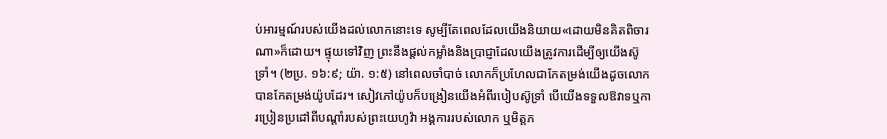ប់អារម្មណ៍របស់យើងដល់លោកនោះទេ សូម្បីតែពេលដែលយើងនិយាយ«ដោយមិនគិតពិចារណា»ក៏ដោយ។ ផ្ទុយទៅវិញ ព្រះនឹងផ្ដល់កម្លាំងនិងប្រាជ្ញាដែលយើងត្រូវការដើម្បីឲ្យយើងស៊ូទ្រាំ។ (២ប្រ. ១៦:៩; យ៉ា. ១:៥) នៅពេលចាំបាច់ លោកក៏ប្រហែលជាកែតម្រង់យើងដូចលោកបានកែតម្រង់យ៉ូបដែរ។ សៀវភៅយ៉ូបក៏បង្រៀនយើងអំពីរបៀបស៊ូទ្រាំ បើយើងទទួលឱវាទឬការប្រៀនប្រដៅពីបណ្ដាំរបស់ព្រះយេហូវ៉ា អង្គការរបស់លោក ឬមិត្តភ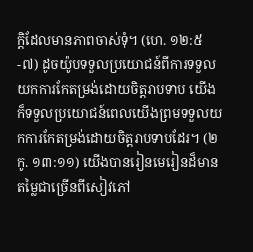ក្តិដែលមានភាពចាស់ទុំ។ (ហេ. ១២:៥-៧) ដូចយ៉ូបទទួលប្រយោជន៍ពីការទទួលយកការកែតម្រង់ដោយចិត្តរាបទាប យើងក៏ទទួលប្រយោជន៍ពេលយើងព្រមទទួលយកការកែតម្រង់ដោយចិត្តរាបទាបដែរ។ (២កូ. ១៣:១១) យើងបានរៀនមេរៀនដ៏មានតម្លៃជាច្រើនពីសៀវភៅ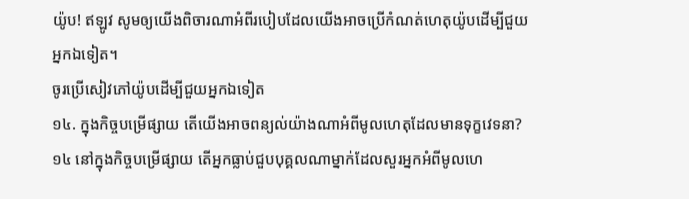យ៉ូប! ឥឡូវ សូមឲ្យយើងពិចារណាអំពីរបៀបដែលយើងអាចប្រើកំណត់ហេតុយ៉ូបដើម្បីជួយអ្នកឯទៀត។
ចូរប្រើសៀវភៅយ៉ូបដើម្បីជួយអ្នកឯទៀត
១៤. ក្នុងកិច្ចបម្រើផ្សាយ តើយើងអាចពន្យល់យ៉ាងណាអំពីមូលហេតុដែលមានទុក្ខវេទនា?
១៤ នៅក្នុងកិច្ចបម្រើផ្សាយ តើអ្នកធ្លាប់ជួបបុគ្គលណាម្នាក់ដែលសួរអ្នកអំពីមូលហេ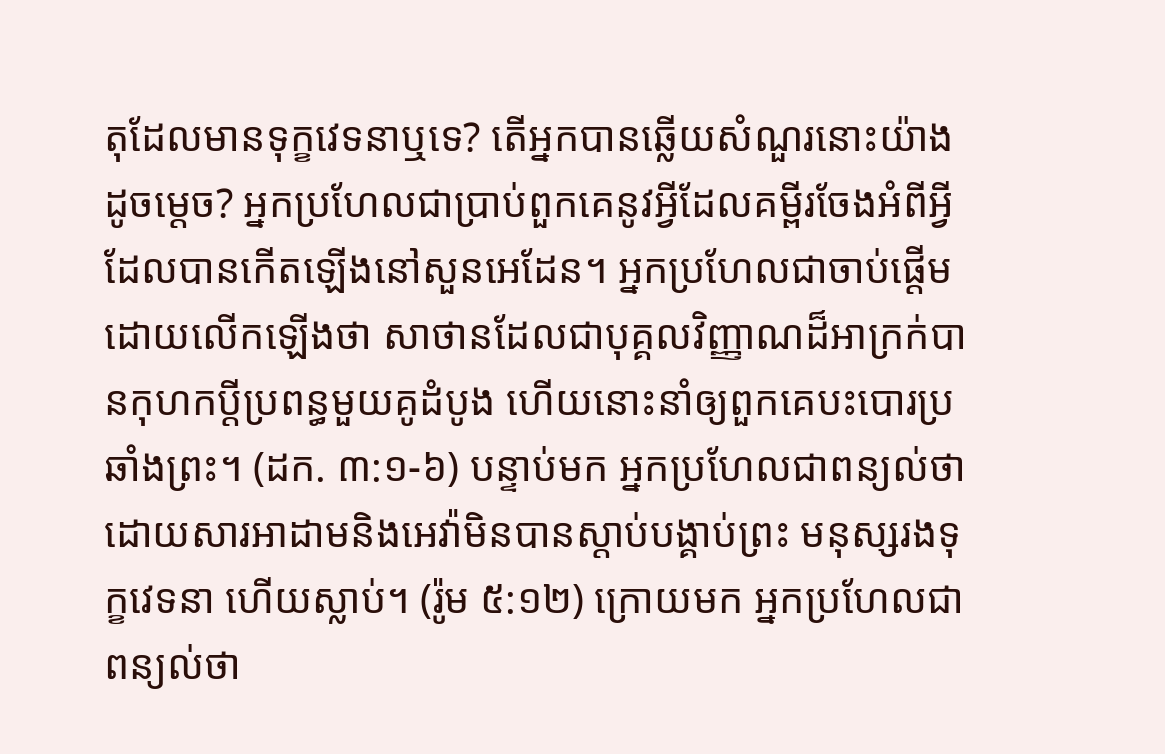តុដែលមានទុក្ខវេទនាឬទេ? តើអ្នកបានឆ្លើយសំណួរនោះយ៉ាងដូចម្ដេច? អ្នកប្រហែលជាប្រាប់ពួកគេនូវអ្វីដែលគម្ពីរចែងអំពីអ្វីដែលបានកើតឡើងនៅសួនអេដែន។ អ្នកប្រហែលជាចាប់ផ្ដើមដោយលើកឡើងថា សាថានដែលជាបុគ្គលវិញ្ញាណដ៏អាក្រក់បានកុហកប្ដីប្រពន្ធមួយគូដំបូង ហើយនោះនាំឲ្យពួកគេបះបោរប្រឆាំងព្រះ។ (ដក. ៣:១-៦) បន្ទាប់មក អ្នកប្រហែលជាពន្យល់ថា ដោយសារអាដាមនិងអេវ៉ាមិនបានស្ដាប់បង្គាប់ព្រះ មនុស្សរងទុក្ខវេទនា ហើយស្លាប់។ (រ៉ូម ៥:១២) ក្រោយមក អ្នកប្រហែលជាពន្យល់ថា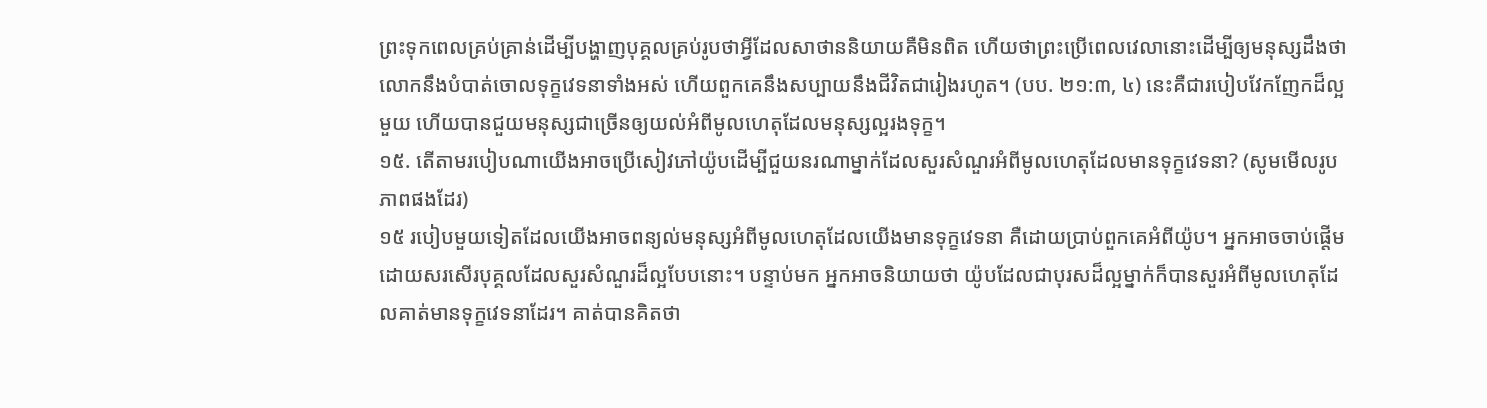ព្រះទុកពេលគ្រប់គ្រាន់ដើម្បីបង្ហាញបុគ្គលគ្រប់រូបថាអ្វីដែលសាថាននិយាយគឺមិនពិត ហើយថាព្រះប្រើពេលវេលានោះដើម្បីឲ្យមនុស្សដឹងថា លោកនឹងបំបាត់ចោលទុក្ខវេទនាទាំងអស់ ហើយពួកគេនឹងសប្បាយនឹងជីវិតជារៀងរហូត។ (បប. ២១:៣, ៤) នេះគឺជារបៀបវែកញែកដ៏ល្អមួយ ហើយបានជួយមនុស្សជាច្រើនឲ្យយល់អំពីមូលហេតុដែលមនុស្សល្អរងទុក្ខ។
១៥. តើតាមរបៀបណាយើងអាចប្រើសៀវភៅយ៉ូបដើម្បីជួយនរណាម្នាក់ដែលសួរសំណួរអំពីមូលហេតុដែលមានទុក្ខវេទនា? (សូមមើលរូបភាពផងដែរ)
១៥ របៀបមួយទៀតដែលយើងអាចពន្យល់មនុស្សអំពីមូលហេតុដែលយើងមានទុក្ខវេទនា គឺដោយប្រាប់ពួកគេអំពីយ៉ូប។ អ្នកអាចចាប់ផ្ដើមដោយសរសើរបុគ្គលដែលសួរសំណួរដ៏ល្អបែបនោះ។ បន្ទាប់មក អ្នកអាចនិយាយថា យ៉ូបដែលជាបុរសដ៏ល្អម្នាក់ក៏បានសួរអំពីមូលហេតុដែលគាត់មានទុក្ខវេទនាដែរ។ គាត់បានគិតថា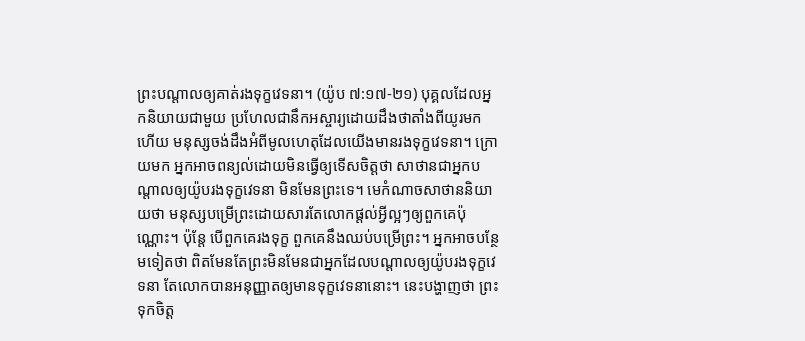ព្រះបណ្ដាលឲ្យគាត់រងទុក្ខវេទនា។ (យ៉ូប ៧:១៧-២១) បុគ្គលដែលអ្នកនិយាយជាមួយ ប្រហែលជានឹកអស្ចារ្យដោយដឹងថាតាំងពីយូរមកហើយ មនុស្សចង់ដឹងអំពីមូលហេតុដែលយើងមានរងទុក្ខវេទនា។ ក្រោយមក អ្នកអាចពន្យល់ដោយមិនធ្វើឲ្យទើសចិត្តថា សាថានជាអ្នកបណ្ដាលឲ្យយ៉ូបរងទុក្ខវេទនា មិនមែនព្រះទេ។ មេកំណាចសាថាននិយាយថា មនុស្សបម្រើព្រះដោយសារតែលោកផ្ដល់អ្វីល្អៗឲ្យពួកគេប៉ុណ្ណោះ។ ប៉ុន្តែ បើពួកគេរងទុក្ខ ពួកគេនឹងឈប់បម្រើព្រះ។ អ្នកអាចបន្ថែមទៀតថា ពិតមែនតែព្រះមិនមែនជាអ្នកដែលបណ្ដាលឲ្យយ៉ូបរងទុក្ខវេទនា តែលោកបានអនុញ្ញាតឲ្យមានទុក្ខវេទនានោះ។ នេះបង្ហាញថា ព្រះទុកចិត្ត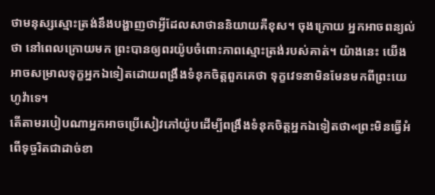ថាមនុស្សស្មោះត្រង់នឹងបង្ហាញថាអ្វីដែលសាថាននិយាយគឺខុស។ ចុងក្រោយ អ្នកអាចពន្យល់ថា នៅពេលក្រោយមក ព្រះបានឲ្យពរយ៉ូបចំពោះភាពស្មោះត្រង់របស់គាត់។ យ៉ាងនេះ យើងអាចសម្រាលទុក្ខអ្នកឯទៀតដោយពង្រឹងទំនុកចិត្តពួកគេថា ទុក្ខវេទនាមិនមែនមកពីព្រះយេហូវ៉ាទេ។
តើតាមរបៀបណាអ្នកអាចប្រើសៀវភៅយ៉ូបដើម្បីពង្រឹងទំនុកចិត្តអ្នកឯទៀតថា«ព្រះមិនធ្វើអំពើទុច្ចរិតជាដាច់ខា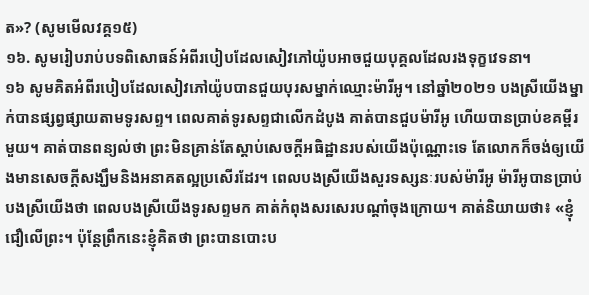ត»? (សូមមើលវគ្គ១៥)
១៦. សូមរៀបរាប់បទពិសោធន៍អំពីរបៀបដែលសៀវភៅយ៉ូបអាចជួយបុគ្គលដែលរងទុក្ខវេទនា។
១៦ សូមគិតអំពីរបៀបដែលសៀវភៅយ៉ូបបានជួយបុរសម្នាក់ឈ្មោះម៉ារីអូ។ នៅឆ្នាំ២០២១ បងស្រីយើងម្នាក់បានផ្សព្វផ្សាយតាមទូរសព្ទ។ ពេលគាត់ទូរសព្ទជាលើកដំបូង គាត់បានជួបម៉ារីអូ ហើយបានប្រាប់ខគម្ពីរមួយ។ គាត់បានពន្យល់ថា ព្រះមិនគ្រាន់តែស្ដាប់សេចក្ដីអធិដ្ឋានរបស់យើងប៉ុណ្ណោះទេ តែលោកក៏ចង់ឲ្យយើងមានសេចក្ដីសង្ឃឹមនិងអនាគតល្អប្រសើរដែរ។ ពេលបងស្រីយើងសួរទស្សនៈរបស់ម៉ារីអូ ម៉ារីអូបានប្រាប់បងស្រីយើងថា ពេលបងស្រីយើងទូរសព្ទមក គាត់កំពុងសរសេរបណ្ដាំចុងក្រោយ។ គាត់និយាយថា៖ «ខ្ញុំជឿលើព្រះ។ ប៉ុន្តែព្រឹកនេះខ្ញុំគិតថា ព្រះបានបោះប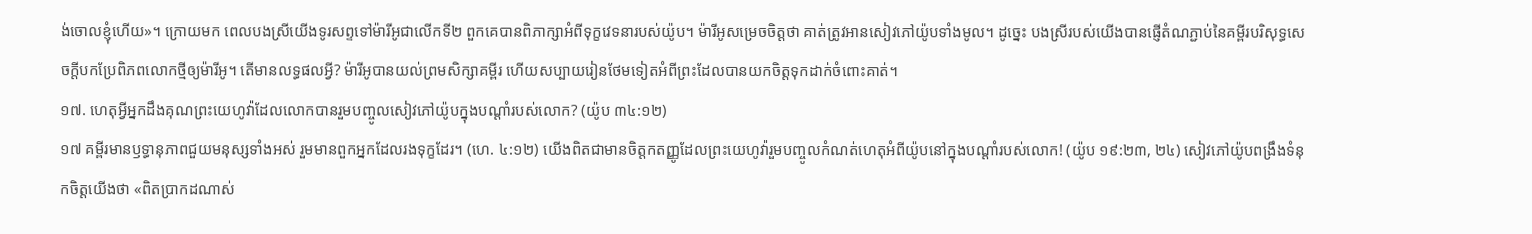ង់ចោលខ្ញុំហើយ»។ ក្រោយមក ពេលបងស្រីយើងទូរសព្ទទៅម៉ារីអូជាលើកទី២ ពួកគេបានពិភាក្សាអំពីទុក្ខវេទនារបស់យ៉ូប។ ម៉ារីអូសម្រេចចិត្តថា គាត់ត្រូវអានសៀវភៅយ៉ូបទាំងមូល។ ដូច្នេះ បងស្រីរបស់យើងបានផ្ញើតំណភ្ជាប់នៃគម្ពីរបរិសុទ្ធសេចក្ដីបកប្រែពិភពលោកថ្មីឲ្យម៉ារីអូ។ តើមានលទ្ធផលអ្វី? ម៉ារីអូបានយល់ព្រមសិក្សាគម្ពីរ ហើយសប្បាយរៀនថែមទៀតអំពីព្រះដែលបានយកចិត្តទុកដាក់ចំពោះគាត់។
១៧. ហេតុអ្វីអ្នកដឹងគុណព្រះយេហូវ៉ាដែលលោកបានរួមបញ្ចូលសៀវភៅយ៉ូបក្នុងបណ្ដាំរបស់លោក? (យ៉ូប ៣៤:១២)
១៧ គម្ពីរមានឫទ្ធានុភាពជួយមនុស្សទាំងអស់ រួមមានពួកអ្នកដែលរងទុក្ខដែរ។ (ហេ. ៤:១២) យើងពិតជាមានចិត្តកតញ្ញូដែលព្រះយេហូវ៉ារួមបញ្ចូលកំណត់ហេតុអំពីយ៉ូបនៅក្នុងបណ្ដាំរបស់លោក! (យ៉ូប ១៩:២៣, ២៤) សៀវភៅយ៉ូបពង្រឹងទំនុកចិត្តយើងថា «ពិតប្រាកដណាស់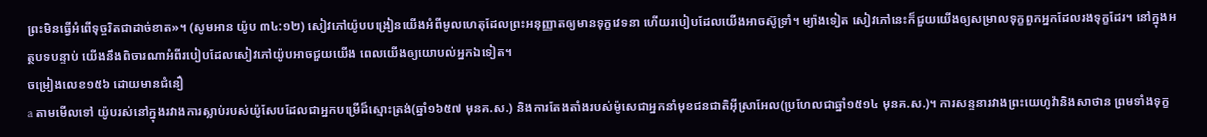ព្រះមិនធ្វើអំពើទុច្ចរិតជាដាច់ខាត»។ (សូមអាន យ៉ូប ៣៤:១២) សៀវភៅយ៉ូបបង្រៀនយើងអំពីមូលហេតុដែលព្រះអនុញ្ញាតឲ្យមានទុក្ខវេទនា ហើយរបៀបដែលយើងអាចស៊ូទ្រាំ។ ម្យ៉ាងទៀត សៀវភៅនេះក៏ជួយយើងឲ្យសម្រាលទុក្ខពួកអ្នកដែលរងទុក្ខដែរ។ នៅក្នុងអត្ថបទបន្ទាប់ យើងនឹងពិចារណាអំពីរបៀបដែលសៀវភៅយ៉ូបអាចជួយយើង ពេលយើងឲ្យយោបល់អ្នកឯទៀត។
ចម្រៀងលេខ១៥៦ ដោយមានជំនឿ
a តាមមើលទៅ យ៉ូបរស់នៅក្នុងរវាងការស្លាប់របស់យ៉ូសែបដែលជាអ្នកបម្រើដ៏ស្មោះត្រង់(ឆ្នាំ១៦៥៧ មុនគ.ស.) និងការតែងតាំងរបស់ម៉ូសេជាអ្នកនាំមុខជនជាតិអ៊ីស្រាអែល(ប្រហែលជាឆ្នាំ១៥១៤ មុនគ.ស.)។ ការសន្ទនារវាងព្រះយេហូវ៉ានិងសាថាន ព្រមទាំងទុក្ខ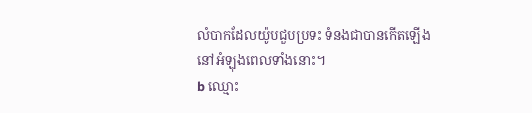លំបាកដែលយ៉ូបជួបប្រទះ ទំនងជាបានកើតឡើងនៅអំឡុងពេលទាំងនោះ។
b ឈ្មោះ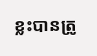ខ្លះបានត្រូ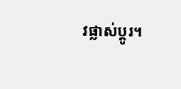វផ្លាស់ប្ដូរ។